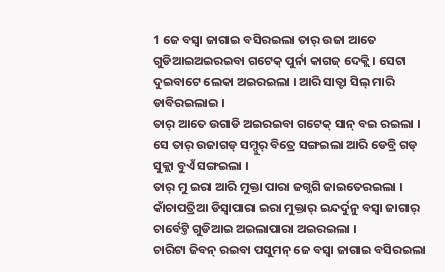1 ଜେ ବସ୍ବା ଜାଗାଇ ବସିରଇଲା ତାର୍ ଉଜା ଆତେ ଗୁଡିଆଇଅଇରଇବା ଗଟେକ୍ ପୁର୍ନା କାଗଜ୍ ଦେକ୍ଲି । ସେଟା ଦୁଇବାଟେ ଲେକା ଅଇରଇଲା । ଆରି ସାତ୍ଟା ସିଲ୍ ମାରି ଡାବିରଇଲାଇ ।
ତାର୍ ଆତେ ଉଗାଡି ଅଇରଇବା ଗଟେକ୍ ସାନ୍ ବଇ ରଇଲା । ସେ ତାର୍ ଉଜାଗଡ୍ ସମ୍ଦୁର୍ ବିତ୍ରେ ସଙ୍ଗଇଲା ଆରି ଡେବ୍ରି ଗଡ୍ ସୁକ୍ଲା ବୁଏଁ ସଙ୍ଗଇଲା ।
ତାର୍ ମୁ ଇରା ଆରି ମୁକ୍ତା ପାରା ଜଗ୍ଜଗି ଜାଇତେରଇଲା । କାଁଚାପତ୍ରିଆ ଡିସ୍ବାପାରା ଇରା ମୁକ୍ତାର୍ ଇନ୍ଦର୍ଦୁନୁ ବସ୍ବା ଜାଗାର୍ ଚାର୍ବେଟ୍ତି ଗୁଡିଆଇ ଅଇଲାପାରା ଅଇରଇଲା ।
ଚାରିଟା ଜିବନ୍ ରଇବା ପସୁମନ୍ ଜେ ବସ୍ବା ଜାଗାଇ ବସିରଇଲା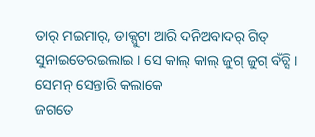ତାର୍ ମଇମାର୍, ଡାକ୍ପୁଟା ଆରି ଦନିଅବାଦର୍ ଗିତ୍ ସୁନାଇତେରଇଲାଇ । ସେ କାଲ୍ କାଲ୍ ଜୁଗ୍ ଜୁଗ୍ ବଁଚ୍ସି । ସେମନ୍ ସେନ୍ତାରି କଲାକେ
ଜଗତେ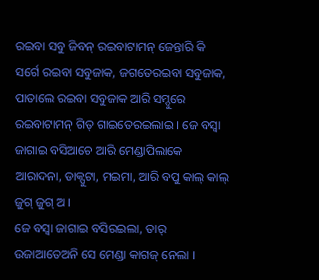ରଇବା ସବୁ ଜିବନ୍ ରଇବାଟାମନ୍ ଜେନ୍ତାରି କି ସର୍ଗେ ରଇବା ସବୁଜାକ, ଜଗତେରଇବା ସବୁଜାକ, ପାତାଲେ ରଇବା ସବୁଜାକ ଆରି ସମ୍ଦୁରେ ରଇବାଟାମନ୍ ଗିତ୍ ଗାଇତେରଇଲାଇ । ଜେ ବସ୍ବା ଜାଗାଇ ବସିଆଚେ ଆରି ମେଣ୍ଡାପିଲାକେ ଆରାଦନା, ଡାକ୍ପୁଟା, ମଇମା, ଆରି ବପୁ କାଲ୍ କାଲ୍ ଜୁଗ୍ ଜୁଗ୍ ଅ ।
ଜେ ବସ୍ବା ଜାଗାଇ ବସିରଇଲା, ତାର୍ ଉଜାଆତେଅନି ସେ ମେଣ୍ଡା କାଗଜ୍ ନେଲା ।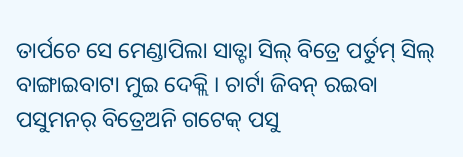ତାର୍ପଚେ ସେ ମେଣ୍ଡାପିଲା ସାତ୍ଟା ସିଲ୍ ବିତ୍ରେ ପର୍ତୁମ୍ ସିଲ୍ ବାଙ୍ଗାଇବାଟା ମୁଇ ଦେକ୍ଲି । ଚାର୍ଟା ଜିବନ୍ ରଇବା ପସୁମନର୍ ବିତ୍ରେଅନି ଗଟେକ୍ ପସୁ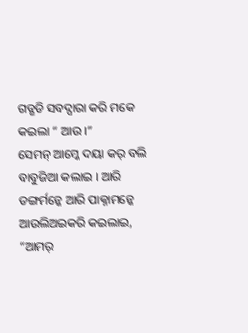ଗଡ୍ଗଡି ସବଦ୍ପାରା କରି ମକେ କଇଲା “ ଆଉ ।”
ସେମନ୍ ଆମ୍କେ ଦୟା କର୍ ବଲି ବାବୁଜିଆ କଲାଇ । ଆରି ଡଙ୍ଗର୍ମନ୍କେ ଆରି ପାକ୍ନାମନ୍କେ ଆଉଲିଅଇକରି କଇଲାଇ, “ଆମର୍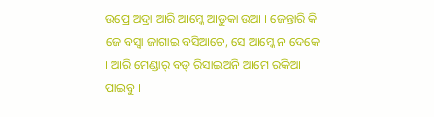ଉପ୍ରେ ଅଦ୍ରା ଆରି ଆମ୍କେ ଆଡୁକା ଉଆ । ଜେନ୍ତାରି କି ଜେ ବସ୍ବା ଜାଗାଇ ବସିଆଚେ, ସେ ଆମ୍କେ ନ ଦେକେ । ଆରି ମେଣ୍ଡାର୍ ବଡ୍ ରିସାଇଅନି ଆମେ ରକିଆ ପାଇବୁ ।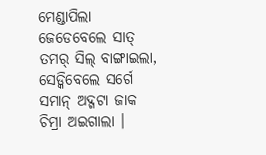ମେଣ୍ଡାପିଲା ଜେଡେବେଲେ ସାତ୍ ତମର୍ ସିଲ୍ ବାଙ୍ଗାଇଲା, ସେଡ୍କିବେଲେ ସର୍ଗେ ସମାନ୍ ଅଦ୍ଗଟା ଜାକ ଚିମ୍ରା ଅଇଗାଲା ।